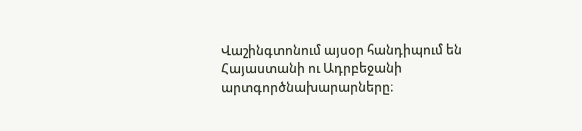Վաշինգտոնում այսօր հանդիպում են Հայաստանի ու Ադրբեջանի արտգործնախարարները։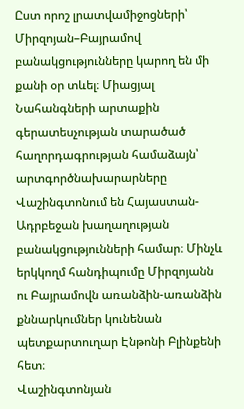Ըստ որոշ լրատվամիջոցների՝ Միրզոյան–Բայրամով բանակցությունները կարող են մի քանի օր տևել։ Միացյալ Նահանգների արտաքին գերատեսչության տարածած հաղորդագրության համաձայն՝ արտգործնախարարները Վաշինգտոնում են Հայաստան-Ադրբեջան խաղաղության բանակցությունների համար։ Մինչև երկկողմ հանդիպումը Միրզոյանն ու Բայրամովն առանձին-առանձին քննարկումներ կունենան պետքարտուղար Էնթոնի Բլինքենի հետ։
Վաշինգտոնյան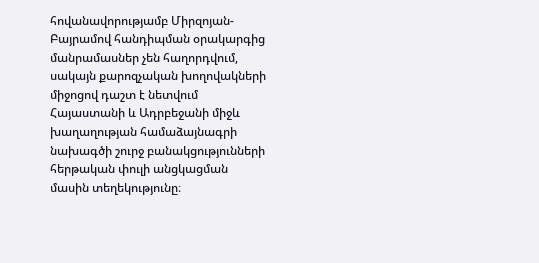հովանավորությամբ Միրզոյան-Բայրամով հանդիպման օրակարգից մանրամասներ չեն հաղորդվում, սակայն քարոզչական խողովակների միջոցով դաշտ է նետվում Հայաստանի և Ադրբեջանի միջև խաղաղության համաձայնագրի նախագծի շուրջ բանակցությունների հերթական փուլի անցկացման մասին տեղեկությունը։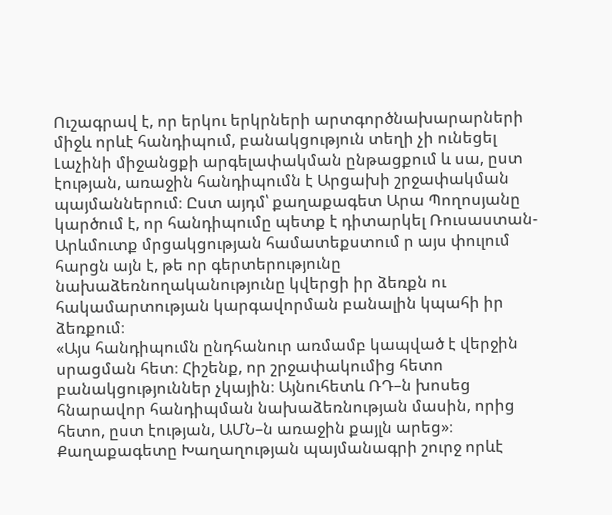Ուշագրավ է, որ երկու երկրների արտգործնախարարների միջև որևէ հանդիպում, բանակցություն տեղի չի ունեցել Լաչինի միջանցքի արգելափակման ընթացքում և սա, ըստ էության, առաջին հանդիպումն է Արցախի շրջափակման պայմաններում։ Ըստ այդմ՝ քաղաքագետ Արա Պողոսյանը կարծում է, որ հանդիպումը պետք է դիտարկել Ռուսաստան-Արևմուտք մրցակցության համատեքստում ր այս փուլում հարցն այն է, թե որ գերտերությունը նախաձեռնողականությունը կվերցի իր ձեռքն ու հակամարտության կարգավորման բանալին կպահի իր ձեռքում։
«Այս հանդիպումն ընդհանուր առմամբ կապված է վերջին սրացման հետ։ Հիշենք, որ շրջափակումից հետո բանակցություններ չկային։ Այնուհետև ՌԴ–ն խոսեց հնարավոր հանդիպման նախաձեռնության մասին, որից հետո, ըստ էության, ԱՄՆ–ն առաջին քայլն արեց»։
Քաղաքագետը Խաղաղության պայմանագրի շուրջ որևէ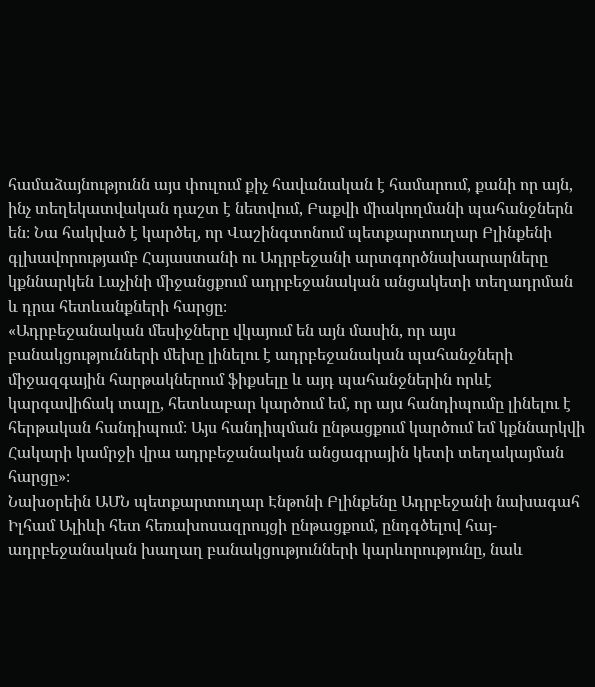համաձայնությունն այս փուլում քիչ հավանական է համարում, քանի որ այն, ինչ տեղեկատվական դաշտ է նետվում, Բաքվի միակողմանի պահանջներն են։ Նա հակված է կարծել, որ Վաշինգտոնում պետքարտուղար Բլինքենի գլխավորությամբ Հայաստանի ու Ադրբեջանի արտգործնախարարները կքննարկեն Լաչինի միջանցքում ադրբեջանական անցակետի տեղադրման և դրա հետևանքների հարցը։
«Ադրբեջանական մեսիջները վկայում են այն մասին, որ այս բանակցությունների մեխը լինելու է ադրբեջանական պահանջների միջազգային հարթակներում ֆիքսելը և այդ պահանջներին որևէ կարգավիճակ տալը, հետևաբար կարծում եմ, որ այս հանդիպումը լինելու է հերթական հանդիպում։ Այս հանդիպման ընթացքում կարծում եմ կքննարկվի Հակարի կամրջի վրա ադրբեջանական անցագրային կետի տեղակայման հարցը»։
Նախօրեին ԱՄՆ պետքարտուղար Էնթոնի Բլինքենը Ադրբեջանի նախագահ Իլհամ Ալիևի հետ հեռախոսազրույցի ընթացքում, ընդգծելով հայ-ադրբեջանական խաղաղ բանակցությունների կարևորությունը, նաև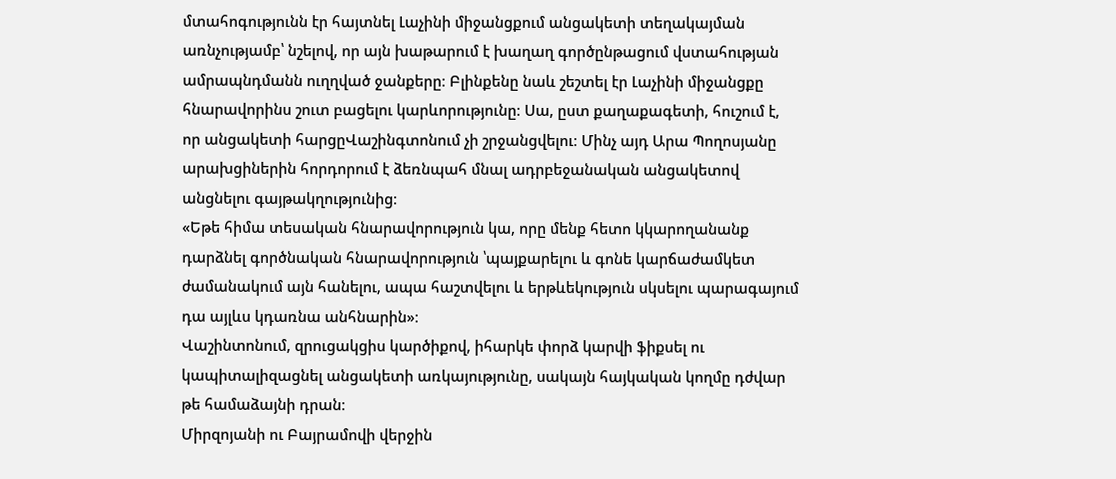մտահոգությունն էր հայտնել Լաչինի միջանցքում անցակետի տեղակայման առնչությամբ՝ նշելով, որ այն խաթարում է խաղաղ գործընթացում վստահության ամրապնդմանն ուղղված ջանքերը։ Բլինքենը նաև շեշտել էր Լաչինի միջանցքը հնարավորինս շուտ բացելու կարևորությունը։ Սա, ըստ քաղաքագետի, հուշում է, որ անցակետի հարցըՎաշինգտոնում չի շրջանցվելու։ Մինչ այդ Արա Պողոսյանը արախցիներին հորդորում է ձեռնպահ մնալ ադրբեջանական անցակետով անցնելու գայթակղությունից։
«Եթե հիմա տեսական հնարավորություն կա, որը մենք հետո կկարողանանք դարձնել գործնական հնարավորություն ՝պայքարելու և գոնե կարճաժամկետ ժամանակում այն հանելու, ապա հաշտվելու և երթևեկություն սկսելու պարագայում դա այլևս կդառնա անհնարին»։
Վաշինտոնում, զրուցակցիս կարծիքով, իհարկե փորձ կարվի ֆիքսել ու կապիտալիզացնել անցակետի առկայությունը, սակայն հայկական կողմը դժվար թե համաձայնի դրան։
Միրզոյանի ու Բայրամովի վերջին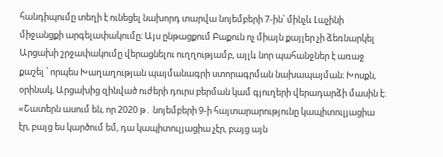հանդիպումը տեղի է ունեցել նախորդ տարվա նոյեմբերի 7-ին՝ մինչև Լաչինի միջանցքի արգելափակումը։ Այս ընթացքում Բաքուն ոչ միայն քայլեր չի ձեռնարկել Արցախի շրջափակումը վերացնելու ուղղությամբ, այլև նոր պահանջներ է առաջ քաշել ՝ որպես Խաղաղության պայմանագրի ստորագրման նախապայման։ Խոսքն, օրինակ, Արցախից զինված ուժերի դուրս բերման կամ գյուղերի վերադարձի մասին է։
«Շատերն ասում են, որ 2020 թ․ նոյեմբերի 9-ի հայտարարությունը կապիտուլյացիա էր, բայց ես կարծում եմ, դա կապիտուլյացիա չէր, բայց այն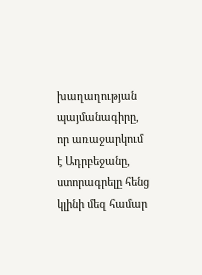խաղաղության պայմանագիրը, որ առաջարկում է Ադրբեջանը, ստորագրելը հենց կլինի մեզ համար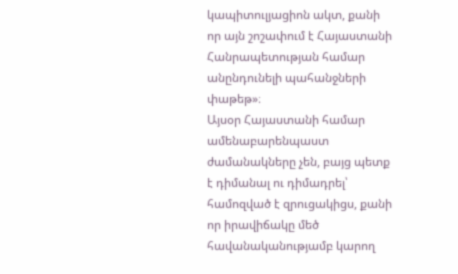կապիտուլյացիոն ակտ, քանի որ այն շոշափում է Հայաստանի Հանրապետության համար անընդունելի պահանջների փաթեթ»։
Այսօր Հայաստանի համար ամենաբարենպաստ ժամանակները չեն, բայց պետք է դիմանալ ու դիմադրել՝ համոզված է զրուցակիցս, քանի որ իրավիճակը մեծ հավանականությամբ կարող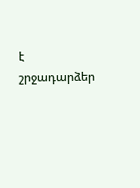է շրջադարձեր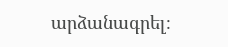արձանագրել։